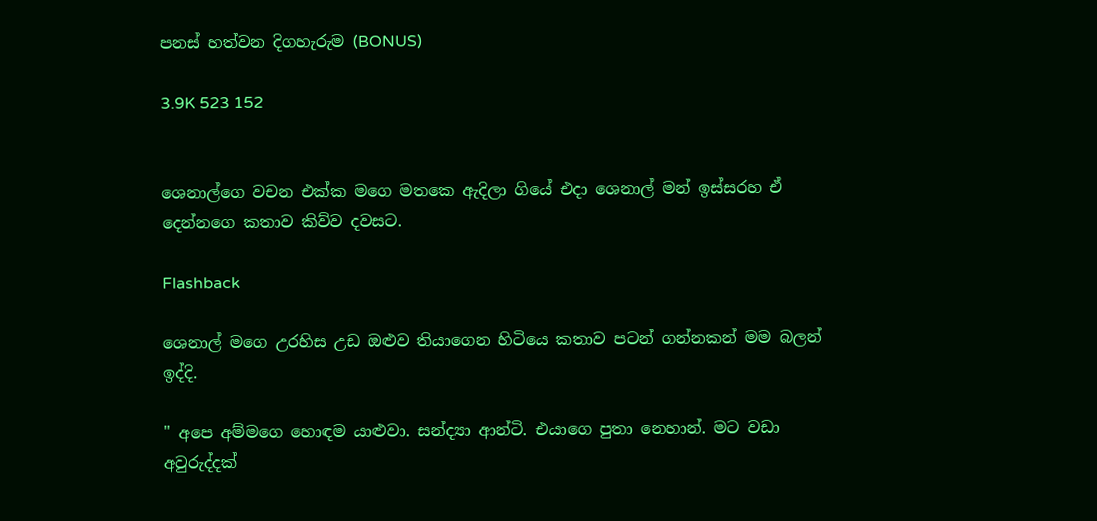පනස් හත්වන දිගහැරුම (BONUS)

3.9K 523 152


ශෙනාල්ගෙ වචන එක්ක මගෙ මතකෙ ඇදිලා ගියේ එදා ශෙනාල් මන් ඉස්සරහ ඒ දෙන්නගෙ කතාව කිව්ව දවසට.

Flashback

ශෙනාල් මගෙ උරහිස උඩ ඔළුව තියාගෙන හිටියෙ කතාව පටන් ගන්නකන් මම බලන් ඉද්දි.

" අපෙ අම්මගෙ හොඳම යාළුවා. සන්ද්‍යා ආන්ටි. එයාගෙ පුතා නෙහාන්. මට වඩා අවුරුද්දක්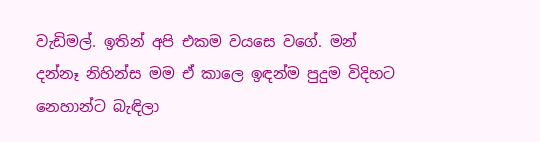වැඩිමල්. ඉතින් අපි එකම වයසෙ වගේ. මන් දන්නෑ නිහින්ස මම ඒ කාලෙ ඉඳන්ම පුදුම විදිහට නෙහාන්ට බැඳිලා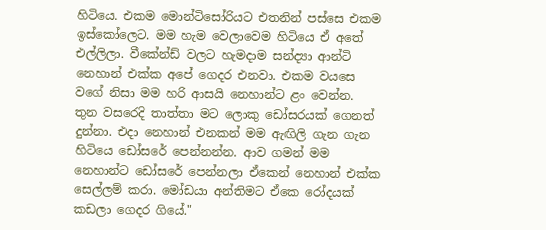හිටියෙ. එකම මොන්ටිසෝරියට එතනින් පස්සෙ එකම ඉස්කෝලෙට. මම හැම වෙලාවෙම හිටියෙ ඒ අතේ එල්ලිලා. වීකේන්ඩ් වලට හැමදාම සන්ද්‍යා ආන්ටි නෙහාන් එක්ක අපේ ගෙදර එනවා. එකම වයසෙ වගේ නිසා මම හරි ආසයි නෙහාන්ට ළං වෙන්න. තුන වසරෙදි තාත්තා මට ලොකු ඩෝසරයක් ගෙනත් දුන්නා. එදා නෙහාන් එනකන් මම ඇඟිලි ගැන ගැන හිටියෙ ඩෝසරේ පෙන්නන්න. ආව ගමන් මම නෙහාන්ට ඩෝසරේ පෙන්නලා ඒකෙන් නෙහාන් එක්ක සෙල්ලම් කරා. මෝඩයා අන්තිමට ඒකෙ රෝදයක් කඩලා ගෙදර ගියේ."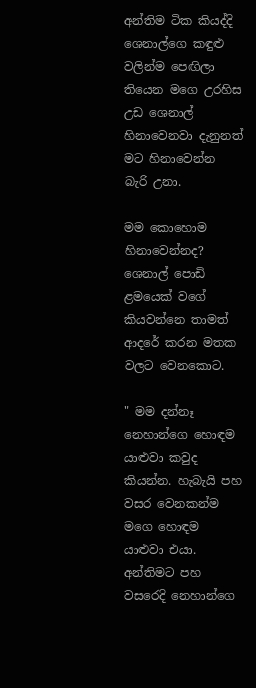අන්තිම ටික කියද්දි ශෙනාල්ගෙ කඳුළු වලින්ම පෙඟිලා තියෙන මගෙ උරහිස උඩ ශෙනාල් හිනාවෙනවා දැනුනත් මට හිනාවෙන්න බැරි උනා.

මම කොහොම හිනාවෙන්නද? ශෙනාල් පොඩි ළමයෙක් වගේ කියවන්නෙ තාමත් ආදරේ කරන මතක වලට වෙනකොට.

" මම දන්නෑ නෙහාන්ගෙ හොඳම යාළුවා කවුද කියන්න. හැබැයි පහ වසර වෙනකන්ම මගෙ හොඳම යාළුවා එයා. අන්තිමට පහ වසරෙදි නෙහාන්ගෙ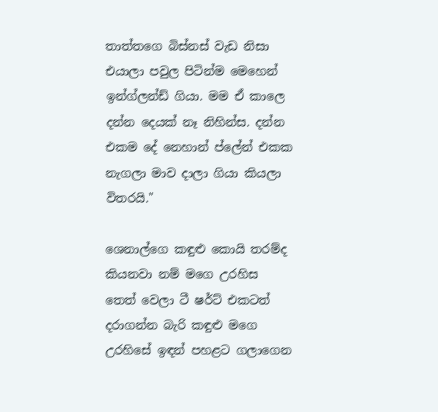තාත්තගෙ බිස්නස් වැඩ නිසා එයාලා පවුල පිටින්ම මෙහෙන් ඉන්ග්ලන්ඩ් ගියා. මම ඒ කාලෙ දන්න දෙයක් නෑ නිහින්ස. දන්න එකම දේ නෙහාන් ප්ලේන් එකක නැගලා මාව දාලා ගියා කියලා විතරයි."

ශෙනාල්ගෙ කඳුළු කොයි තරම්ද කියනවා නම් මගෙ උරහිස තෙත් වෙලා ටී ෂර්ට් එකටත් දරාගන්න බැරි කඳුළු මගෙ උරහිසේ ඉඳන් පහළට ගලාගෙන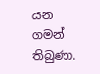යන ගමන් තිබුණා.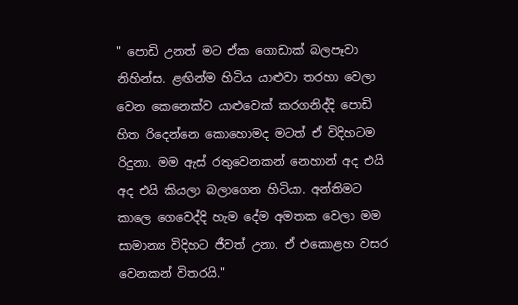" පොඩි උනත් මට ඒක ගොඩාක් බලපෑවා නිහින්ස. ළඟින්ම හිටිය යාළුවා තරහා වෙලා වෙන කෙනෙක්ව යාළුවෙක් කරගනිද්දි පොඩි හිත රිදෙන්නෙ කොහොමද මටත් ඒ විදිහටම රිදුනා. මම ඇස් රතුවෙනකන් නෙහාන් අද එයි අද එයි කියලා බලාගෙන හිටියා. අන්තිමට කාලෙ ගෙවෙද්දි හැම දේම අමතක වෙලා මම සාමාන්‍ය විදිහට ජීවත් උනා. ඒ එකොළහ වසර වෙනකන් විතරයි."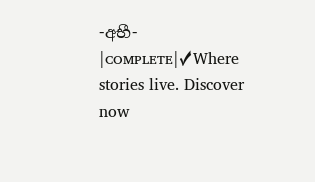-අභී- |ᴄᴏᴍᴘʟᴇᴛᴇ|✓Where stories live. Discover now